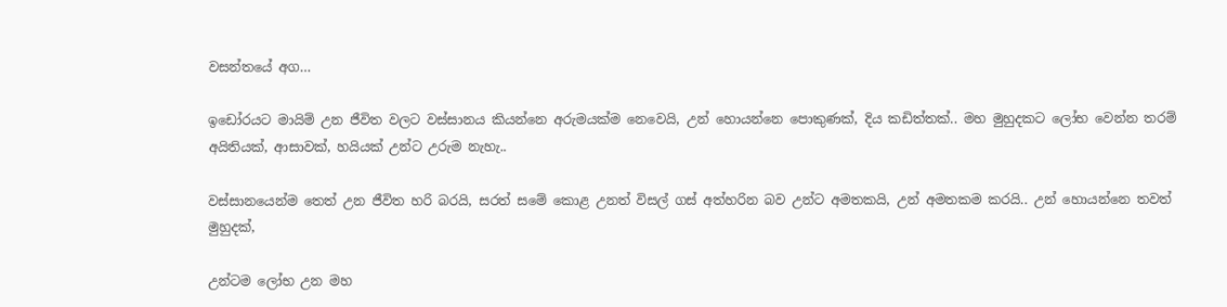වසන්තයේ අග…

ඉඩෝරයට මායිම් උන ජීවිත වලට වස්සානය කියන්නෙ අරුමයක්ම නෙවෙයි, උන් හොයන්නෙ පොකුණක්, දිය කඩිත්තක්.. මහ මුහුදකට ලෝභ වෙන්න තරම් අයිතියක්, ආසාවක්, හයියක් උන්ට උරුම නැහැ..

වස්සානයෙන්ම තෙත් උන ජීවිත හරි බරයි, සරත් සමේ කොළ උනත් විසල් ගස් අත්හරින බව උන්ට අමතකයි, උන් අමතකම කරයි.. උන් හොයන්නෙ තවත් මුහුදක්,

උන්ටම ලෝභ උන මහ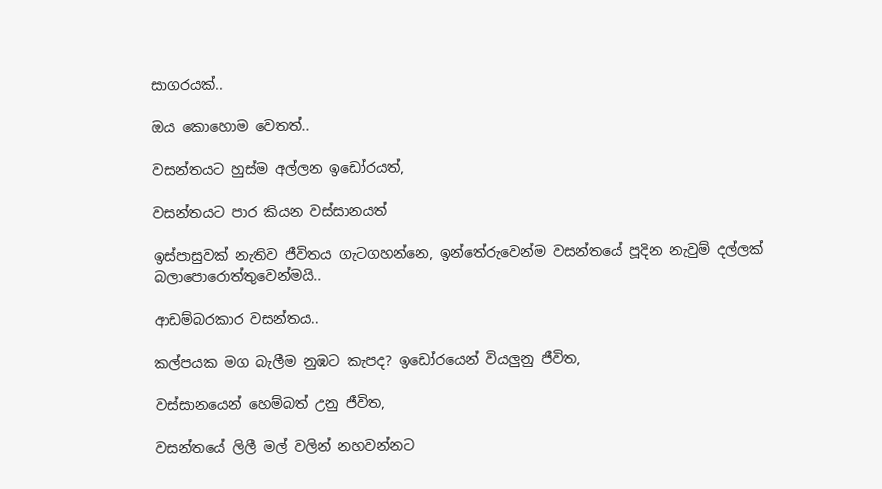සාගරයක්..

ඔය කොහොම වෙතත්..

වසන්තයට හුස්ම අල්ලන ඉඩෝරයත්,

වසන්තයට පාර කියන වස්සානයත්

ඉස්පාසුවක් නැතිව ජීවිතය ගැටගහන්නෙ, ඉන්තේරුවෙන්ම වසන්තයේ පූදින නැවුම් දල්ලක් බලාපොරොත්තුවෙන්මයි..

ආඩම්බරකාර වසන්තය..

කල්පයක මග බැලීම නුඹට කැපද? ඉඩෝරයෙන් වියලුනු ජීවිත,

වස්සානයෙන් හෙම්බත් උනු ජීවිත,

වසන්තයේ ලිලී මල් වලින් නහවන්නට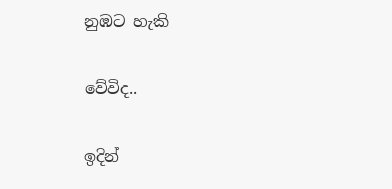නුඹට හැකි

වේවිද..

ඉදින්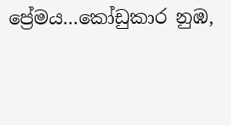ප්‍රේමය…කෝඩුකාර නුඹ,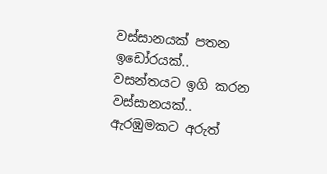වස්සානයක් පතන ඉඩෝරයක්.. වසන්තයට ඉගි කරන වස්සානයක්.. ඇරඹුමකට අරුත්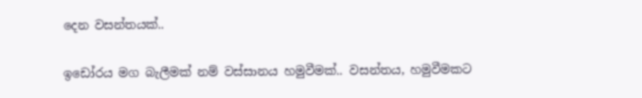දෙන වසන්තයක්..

ඉඩෝරය මග බැලීමක් නම් වස්සානය හමුවීමක්.. වසන්තය, හමුවීමකට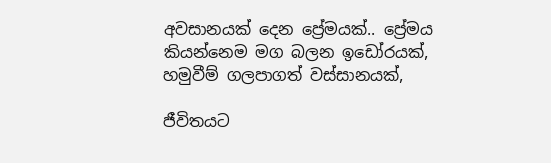අවසානයක් දෙන ප්‍රේමයක්.. ප්‍රේමය කියන්නෙම මග බලන ඉඩෝරයක්, හමුවීම් ගලපාගත් වස්සානයක්,

ජීවිතයට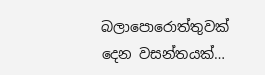බලාපොරොත්තුවක් දෙන වසන්තයක්…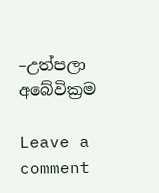–උත්පලා අබේවික්‍රම

Leave a comment